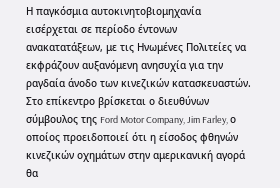Η παγκόσμια αυτοκινητοβιομηχανία εισέρχεται σε περίοδο έντονων ανακατατάξεων, με τις Ηνωμένες Πολιτείες να εκφράζουν αυξανόμενη ανησυχία για την ραγδαία άνοδο των κινεζικών κατασκευαστών. Στο επίκεντρο βρίσκεται ο διευθύνων σύμβουλος της Ford Motor Company, Jim Farley, ο οποίος προειδοποιεί ότι η είσοδος φθηνών κινεζικών οχημάτων στην αμερικανική αγορά θα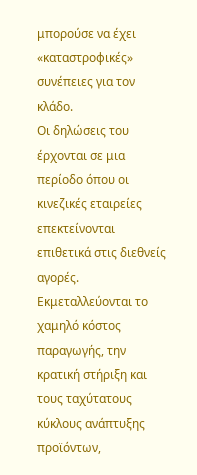μπορούσε να έχει «καταστροφικές» συνέπειες για τον κλάδο.
Οι δηλώσεις του έρχονται σε μια περίοδο όπου οι κινεζικές εταιρείες επεκτείνονται επιθετικά στις διεθνείς αγορές. Εκμεταλλεύονται το χαμηλό κόστος παραγωγής, την κρατική στήριξη και τους ταχύτατους κύκλους ανάπτυξης προϊόντων,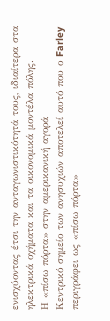ενισχύοντας έτσι την ανταγωνιστικότητά τους, ιδιαίτερα στα ηλεκτρικά οχήματα και τα οικονομικά μοντέλα πόλης.
Η «πίσω πόρτα» στην αμερικανική αγορά
Κεντρικό σημείο των ανησυχιών αποτελεί αυτό που ο Farley περιγράφει ως «πίσω πόρτα»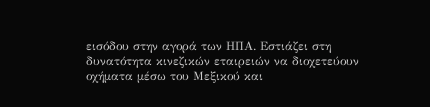εισόδου στην αγορά των ΗΠΑ. Εστιάζει στη δυνατότητα κινεζικών εταιρειών να διοχετεύουν οχήματα μέσω του Μεξικού και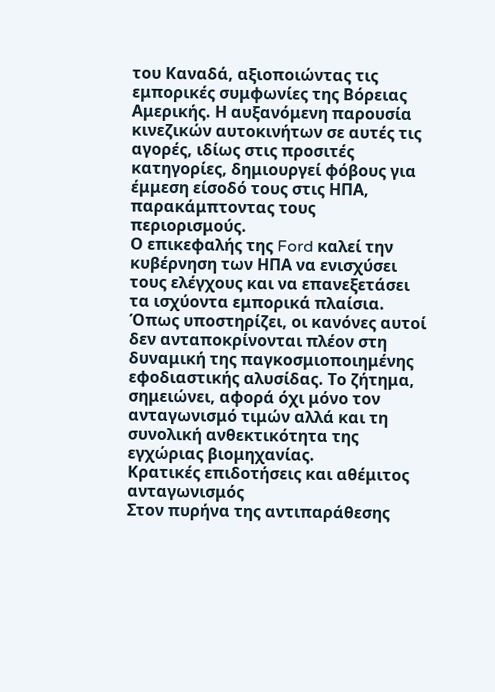του Καναδά, αξιοποιώντας τις εμπορικές συμφωνίες της Βόρειας Αμερικής. Η αυξανόμενη παρουσία κινεζικών αυτοκινήτων σε αυτές τις αγορές, ιδίως στις προσιτές κατηγορίες, δημιουργεί φόβους για έμμεση είσοδό τους στις ΗΠΑ, παρακάμπτοντας τους περιορισμούς.
Ο επικεφαλής της Ford καλεί την κυβέρνηση των ΗΠΑ να ενισχύσει τους ελέγχους και να επανεξετάσει τα ισχύοντα εμπορικά πλαίσια. Όπως υποστηρίζει, οι κανόνες αυτοί δεν ανταποκρίνονται πλέον στη δυναμική της παγκοσμιοποιημένης εφοδιαστικής αλυσίδας. Το ζήτημα, σημειώνει, αφορά όχι μόνο τον ανταγωνισμό τιμών αλλά και τη συνολική ανθεκτικότητα της εγχώριας βιομηχανίας.
Κρατικές επιδοτήσεις και αθέμιτος ανταγωνισμός
Στον πυρήνα της αντιπαράθεσης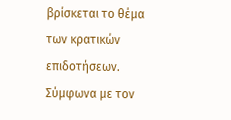βρίσκεται το θέμα των κρατικών επιδοτήσεων. Σύμφωνα με τον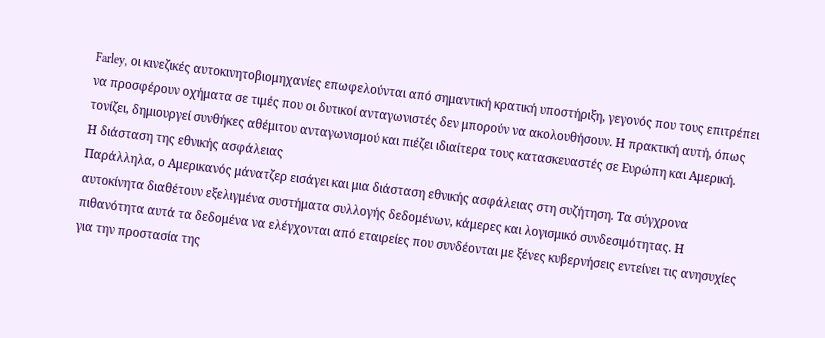Farley, οι κινεζικές αυτοκινητοβιομηχανίες επωφελούνται από σημαντική κρατική υποστήριξη, γεγονός που τους επιτρέπει να προσφέρουν οχήματα σε τιμές που οι δυτικοί ανταγωνιστές δεν μπορούν να ακολουθήσουν. Η πρακτική αυτή, όπως τονίζει, δημιουργεί συνθήκες αθέμιτου ανταγωνισμού και πιέζει ιδιαίτερα τους κατασκευαστές σε Ευρώπη και Αμερική.
Η διάσταση της εθνικής ασφάλειας
Παράλληλα, ο Αμερικανός μάνατζερ εισάγει και μια διάσταση εθνικής ασφάλειας στη συζήτηση. Τα σύγχρονα αυτοκίνητα διαθέτουν εξελιγμένα συστήματα συλλογής δεδομένων, κάμερες και λογισμικό συνδεσιμότητας. Η πιθανότητα αυτά τα δεδομένα να ελέγχονται από εταιρείες που συνδέονται με ξένες κυβερνήσεις εντείνει τις ανησυχίες για την προστασία της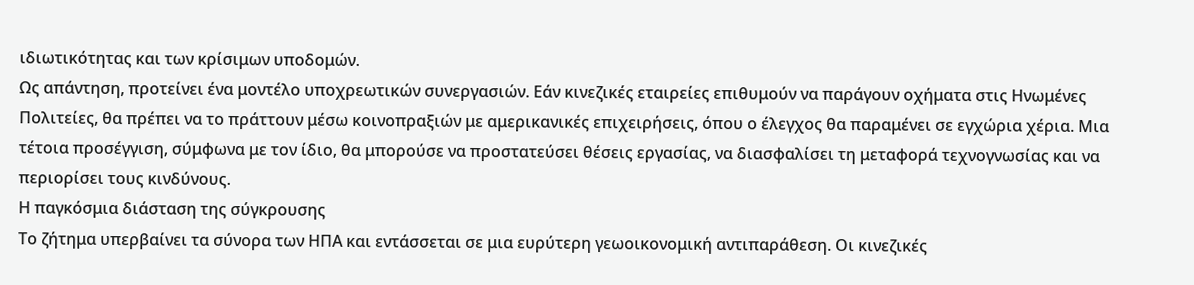ιδιωτικότητας και των κρίσιμων υποδομών.
Ως απάντηση, προτείνει ένα μοντέλο υποχρεωτικών συνεργασιών. Εάν κινεζικές εταιρείες επιθυμούν να παράγουν οχήματα στις Ηνωμένες Πολιτείες, θα πρέπει να το πράττουν μέσω κοινοπραξιών με αμερικανικές επιχειρήσεις, όπου ο έλεγχος θα παραμένει σε εγχώρια χέρια. Μια τέτοια προσέγγιση, σύμφωνα με τον ίδιο, θα μπορούσε να προστατεύσει θέσεις εργασίας, να διασφαλίσει τη μεταφορά τεχνογνωσίας και να περιορίσει τους κινδύνους.
Η παγκόσμια διάσταση της σύγκρουσης
Το ζήτημα υπερβαίνει τα σύνορα των ΗΠΑ και εντάσσεται σε μια ευρύτερη γεωοικονομική αντιπαράθεση. Οι κινεζικές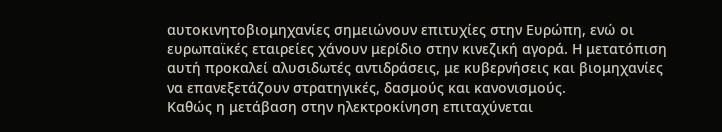αυτοκινητοβιομηχανίες σημειώνουν επιτυχίες στην Ευρώπη, ενώ οι ευρωπαϊκές εταιρείες χάνουν μερίδιο στην κινεζική αγορά. Η μετατόπιση αυτή προκαλεί αλυσιδωτές αντιδράσεις, με κυβερνήσεις και βιομηχανίες να επανεξετάζουν στρατηγικές, δασμούς και κανονισμούς.
Καθώς η μετάβαση στην ηλεκτροκίνηση επιταχύνεται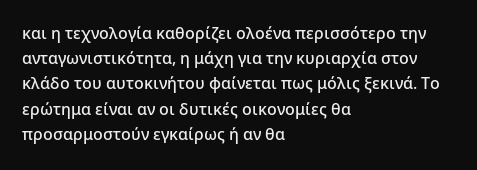και η τεχνολογία καθορίζει ολοένα περισσότερο την ανταγωνιστικότητα, η μάχη για την κυριαρχία στον κλάδο του αυτοκινήτου φαίνεται πως μόλις ξεκινά. Το ερώτημα είναι αν οι δυτικές οικονομίες θα προσαρμοστούν εγκαίρως ή αν θα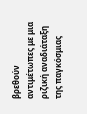βρεθούν αντιμέτωπες με μια ριζική αναδιάταξη της παγκόσμιας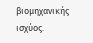βιομηχανικής ισχύος.